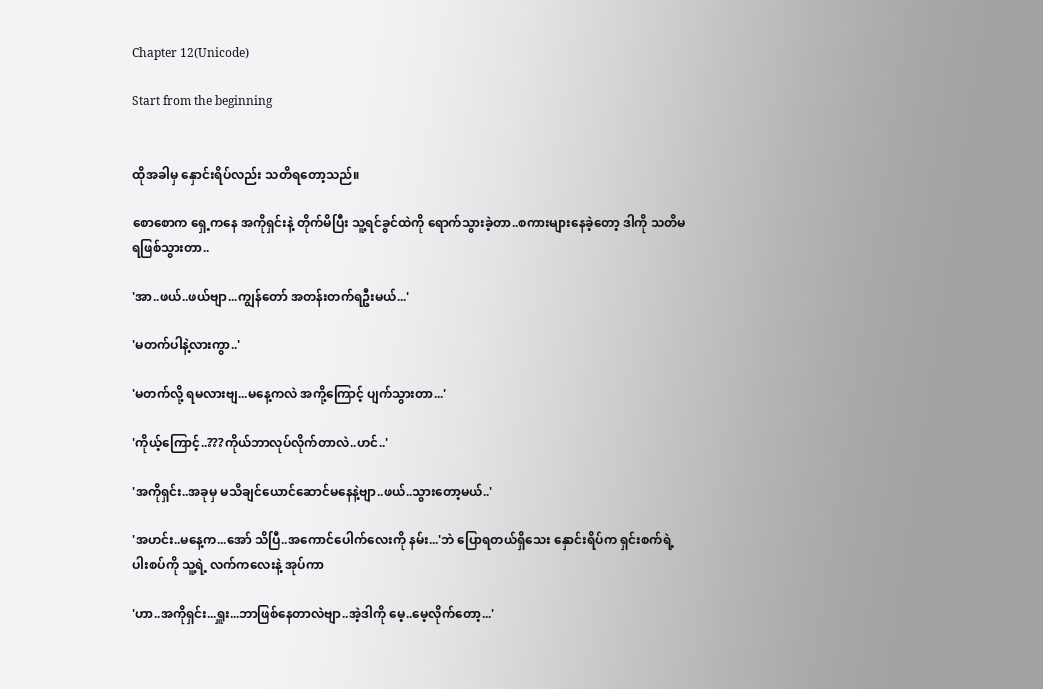Chapter 12(Unicode)

Start from the beginning


ထိုအခါမှ နှောင်းရိပ်လည်း သတိရတော့သည်။

စောစောက ရှေ့ကနေ အကိုရှင်းနဲ့ တိုက်မိပြီး သူ့ရင်ခွင်ထဲကို ရောက်သွားခဲ့တာ..စကားများနေခဲ့တော့ ဒါကို သတိမရဖြစ်သွားတာ..

'အာ..ဖယ်..ဖယ်ဗျာ...ကျွန်တော် အတန်းတက်ရဦးမယ်...'

'မတက်ပါနဲ့လားကွာ..'

'မတက်လို့ ရမလားဗျ...မနေ့ကလဲ အကို့ကြောင့် ပျက်သွားတာ...'

'ကိုယ့်ကြောင့်..???ကိုယ်ဘာလုပ်လိုက်တာလဲ..ဟင်..'

'အကိုရှင်း..အခုမှ မသိချင်ယောင်ဆောင်မနေနဲ့ဗျာ..ဖယ်..သွားတော့မယ်..'

'အဟင်း..မနေ့က...အော် သိပြီ..အကောင်ပေါက်လေးကို နမ်း...'ဘဲ ပြောရတယ်ရှိသေး နှောင်းရိပ်က ရှင်းစက်ရဲ့ ပါးစပ်ကို သူ့ရဲ့ လက်ကလေးနဲ့ အုပ်ကာ

'ဟာ..အကိုရှင်း...ရှူး...ဘာဖြစ်နေတာလဲဗျာ..အဲ့ဒါကို မေ့..မေ့လိုက်တော့...'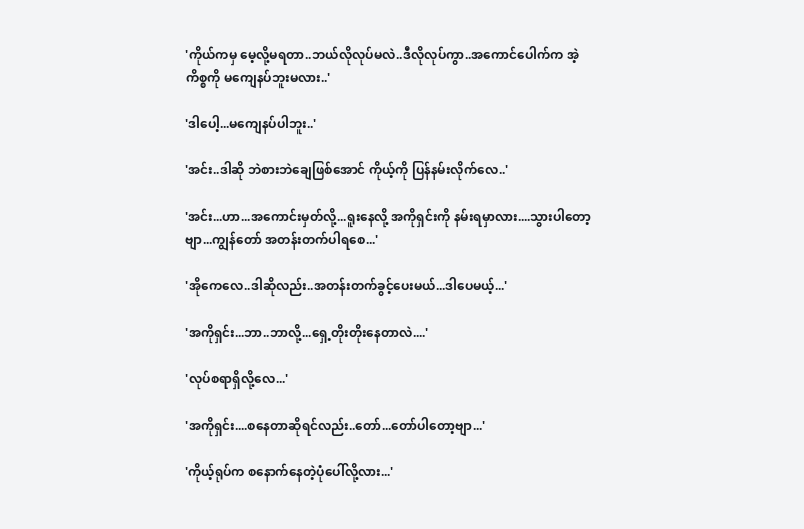'ကိုယ်ကမှ မေ့လို့မရတာ..ဘယ်လိုလုပ်မလဲ..ဒီလိုလုပ်ကွာ..အကောင်ပေါက်က အဲ့ကိစ္စကို မကျေနပ်ဘူးမလား..'

'ဒါပေါ့...မကျေနပ်ပါဘူး..'

'အင်း..ဒါဆို ဘဲစားဘဲချေဖြစ်အောင် ကိုယ့်ကို ပြန်နမ်းလိုက်လေ..'

'အင်း...ဟာ...အကောင်းမှတ်လို့...ရူးနေလို့ အကိုရှင်းကို နမ်းရမှာလား....သွားပါတော့ဗျာ...ကျွန်တော် အတန်းတက်ပါရစေ...'

'အိုကေလေ..ဒါဆိုလည်း..အတန်းတက်ခွင့်ပေးမယ်...ဒါပေမယ့်...'

'အကိုရှင်း...ဘာ..ဘာလို့...ရှေ့တိုးတိုးနေတာလဲ....'

'လုပ်စရာရှိလို့လေ...'

'အကိုရှင်း....စနေတာဆိုရင်လည်း..တော်...တော်ပါတော့ဗျာ...'

'ကိုယ့်ရုပ်က စနောက်နေတဲ့ပုံပေါ်လို့လား...'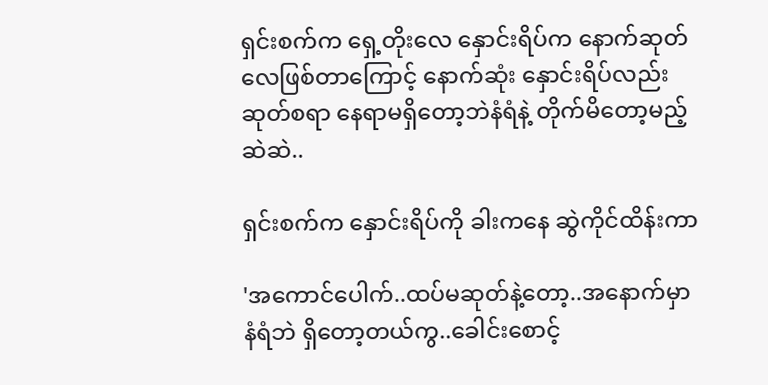ရှင်းစက်က ရှေ့တိုးလေ နှောင်းရိပ်က နောက်ဆုတ်လေဖြစ်တာကြောင့် နောက်ဆုံး နှောင်းရိပ်လည်း ဆုတ်စရာ နေရာမရှိတော့ဘဲနံရံနဲ့ တိုက်မိတော့မည့်ဆဲဆဲ..

ရှင်းစက်က နှောင်းရိပ်ကို ခါးကနေ ဆွဲကိုင်ထိန်းကာ

'အကောင်ပေါက်..ထပ်မဆုတ်နဲ့တော့..အနောက်မှာ နံရံဘဲ ရှိတော့တယ်ကွ..ခေါင်းစောင့်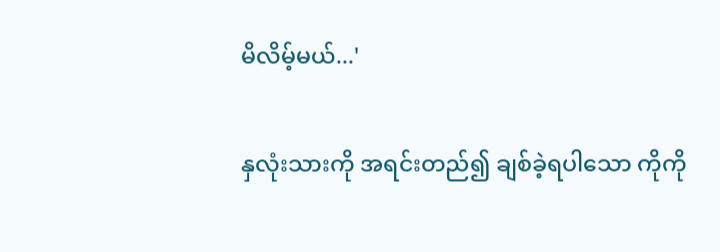မိလိမ့်မယ်...'

နှလုံးသားကို အရင်းတည်၍ ချစ်ခဲ့ရပါသော ကိုကို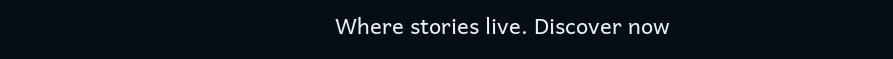Where stories live. Discover now